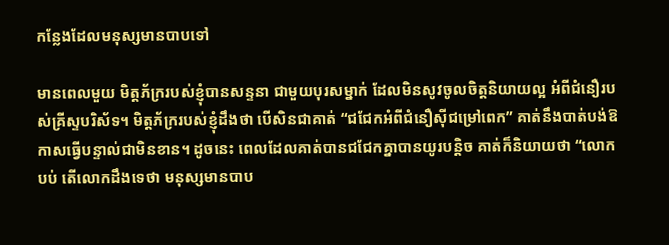កន្លែងដែលមនុស្សមានបាបទៅ

មានពេលមួយ មិត្តភ័ក្ររបស់ខ្ញុំបានសន្ទនា ជាមួយបុរសម្នាក់ ដែលមិនសូវចូលចិត្តនិយាយល្អ អំពីជំនឿរបស់គ្រីស្ទបរិស័ទ។ មិត្តភ័ក្ររបស់ខ្ញុំដឹងថា បើសិនជាគាត់ “ជជែកអំពីជំនឿស៊ីជម្រៅពេក” គាត់នឹងបាត់បង់ឱកាសធ្វើបន្ទាល់ជាមិនខាន។ ដូចនេះ ពេលដែលគាត់បានជជែកគ្នាបានយូរបន្តិច គាត់ក៏និយាយថា “លោកបប់ តើលោកដឹងទេថា មនុស្សមានបាប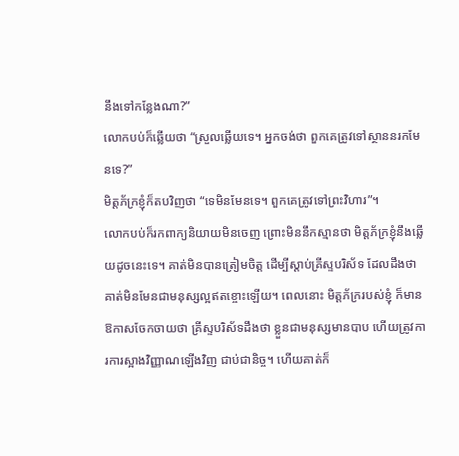នឹងទៅកន្លែងណា?”
លោកបប់ក៏ឆ្លើយថា “ស្រួលឆ្លើយទេ។ អ្នកចង់ថា ពួកគេត្រូវទៅស្ថាននរកមែនទេ?”
មិត្តភ័ក្រខ្ញុំក៏តបវិញថា “ទេមិនមែនទេ។ ពួកគេត្រូវទៅព្រះវិហារ”។
លោកបប់ក៏រកពាក្យនិយាយមិនចេញ ព្រោះមិននឹកស្មានថា មិត្តភ័ក្រខ្ញុំនឹងឆ្លើយដូចនេះទេ។ គាត់មិនបានត្រៀមចិត្ត ដើម្បីស្តាប់គ្រីស្ទបរិស័ទ ដែលដឹងថា គាត់មិនមែនជាមនុស្សល្អឥតខ្ចោះឡើយ។ ពេលនោះ មិត្តភ័ក្ររបស់ខ្ញុំ ក៏មានឱកាសចែកចាយថា គ្រីស្ទបរិស័ទដឹងថា ខ្លួនជាមនុស្សមានបាប ហើយត្រូវការការស្អាងវិញ្ញាណឡើងវិញ ជាប់ជានិច្ច។ ហើយគាត់ក៏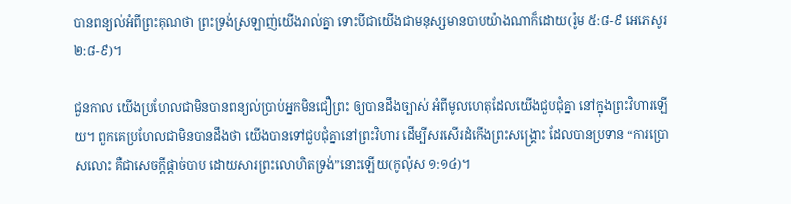បានពន្យល់អំពីព្រះគុណថា ព្រះទ្រង់ស្រឡាញ់យើងរាល់គ្នា ទោះបីជាយើងជាមនុស្សមានបាបយ៉ាងណាក៏ដោយ(រ៉ូម ៥:៨-៩ អេភេសូរ ២:៨-៩)។

ជួនកាល យើងប្រហែលជាមិនបានពន្យល់ប្រាប់អ្នកមិនជឿព្រះ ឲ្យបានដឹងច្បាស់ អំពីមូលហេតុដែលយើងជួបជុំគ្នា នៅក្នុងព្រះវិហារឡើយ។ ពួកគេប្រហែលជាមិនបានដឹងថា យើងបានទៅជួបជុំគ្នានៅព្រះវិហារ ដើម្បីសរសើរដំកើងព្រះសង្រ្គោះ ដែលបានប្រទាន “ការប្រោសលោះ គឺជាសេចក្តីផ្តាច់បាប ដោយសារព្រះលោហិតទ្រង់”នោះឡើយ(កូល៉ុស ១:១៤)។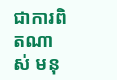ជាការពិតណាស់ មនុ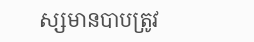ស្សមានបាបត្រូវ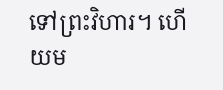ទៅព្រះវិហារ។ ហើយម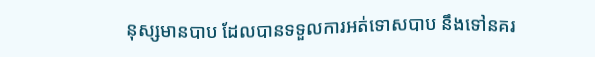នុស្សមានបាប ដែលបានទទួលការអត់ទោសបាប នឹងទៅនគរ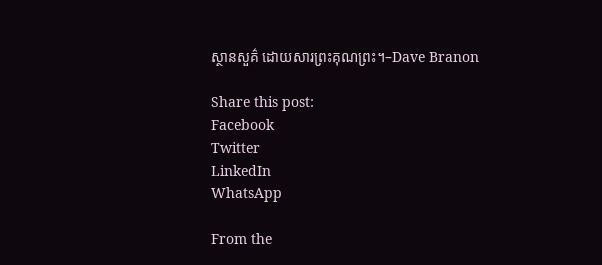ស្ថានសួគ៌ ដោយសារព្រះគុណព្រះ។–Dave Branon

Share this post:
Facebook
Twitter
LinkedIn
WhatsApp

From the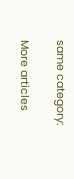same category:

More articles